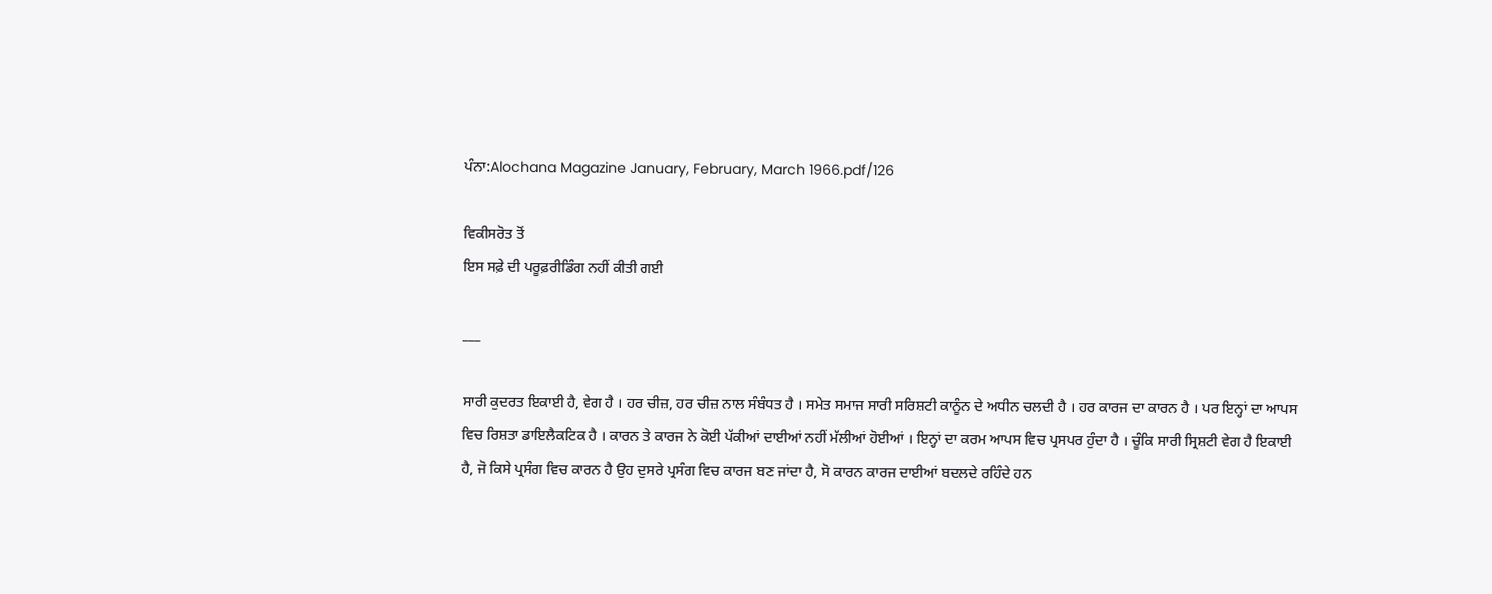ਪੰਨਾ:Alochana Magazine January, February, March 1966.pdf/126

ਵਿਕੀਸਰੋਤ ਤੋਂ
ਇਸ ਸਫ਼ੇ ਦੀ ਪਰੂਫ਼ਰੀਡਿੰਗ ਨਹੀਂ ਕੀਤੀ ਗਈ

___

ਸਾਰੀ ਕੁਦਰਤ ਇਕਾਈ ਹੈ, ਵੇਗ ਹੈ । ਹਰ ਚੀਜ਼, ਹਰ ਚੀਜ਼ ਨਾਲ ਸੰਬੰਧਤ ਹੈ । ਸਮੇਤ ਸਮਾਜ ਸਾਰੀ ਸਰਿਸ਼ਟੀ ਕਾਨੂੰਨ ਦੇ ਅਧੀਨ ਚਲਦੀ ਹੈ । ਹਰ ਕਾਰਜ ਦਾ ਕਾਰਨ ਹੈ । ਪਰ ਇਨ੍ਹਾਂ ਦਾ ਆਪਸ ਵਿਚ ਰਿਸ਼ਤਾ ਡਾਇਲੈਕਟਿਕ ਹੈ । ਕਾਰਨ ਤੇ ਕਾਰਜ ਨੇ ਕੋਈ ਪੱਕੀਆਂ ਦਾਈਆਂ ਨਹੀਂ ਮੱਲੀਆਂ ਹੋਈਆਂ । ਇਨ੍ਹਾਂ ਦਾ ਕਰਮ ਆਪਸ ਵਿਚ ਪ੍ਰਸਪਰ ਹੁੰਦਾ ਹੈ । ਚੂੰਕਿ ਸਾਰੀ ਸ੍ਰਿਸ਼ਟੀ ਵੇਗ ਹੈ ਇਕਾਈ ਹੈ, ਜੋ ਕਿਸੇ ਪ੍ਰਸੰਗ ਵਿਚ ਕਾਰਨ ਹੈ ਉਹ ਦੁਸਰੇ ਪ੍ਰਸੰਗ ਵਿਚ ਕਾਰਜ ਬਣ ਜਾਂਦਾ ਹੈ, ਸੋ ਕਾਰਨ ਕਾਰਜ ਦਾਈਆਂ ਬਦਲਦੇ ਰਹਿੰਦੇ ਹਨ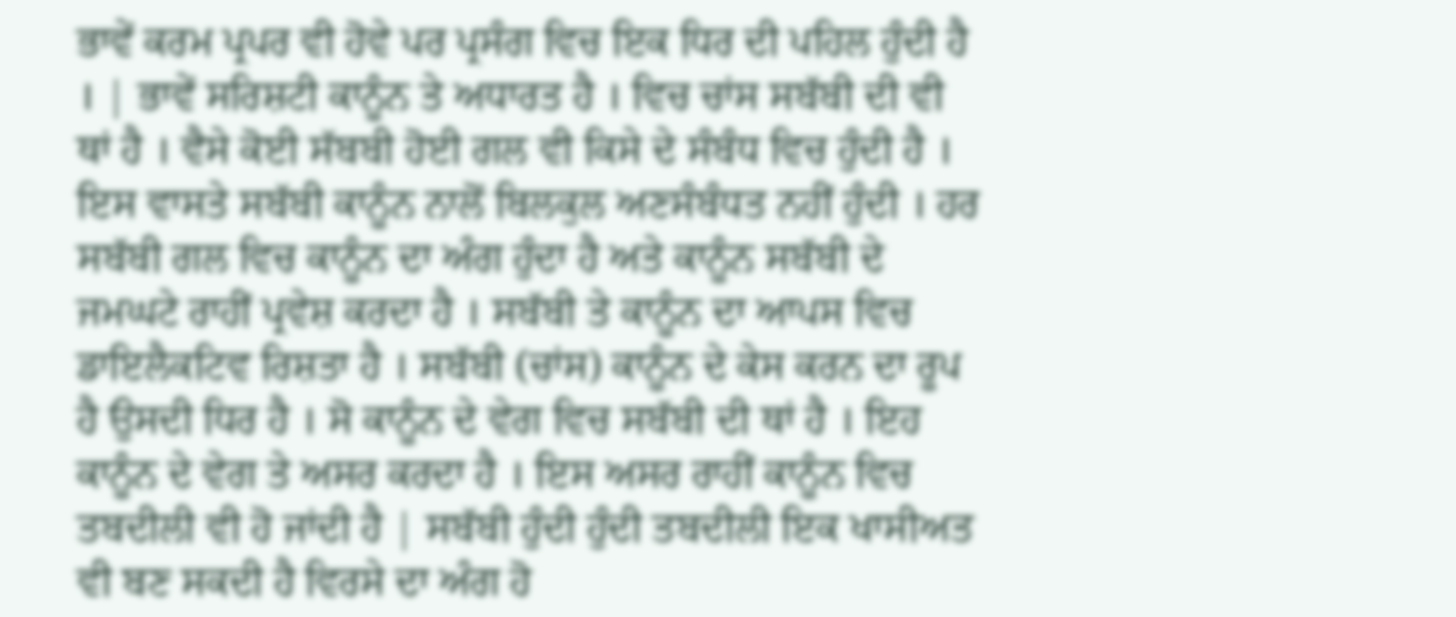ਭਾਵੇਂ ਕਰਮ ਪ੍ਰਪਰ ਵੀ ਹੋਵੇ ਪਰ ਪ੍ਰਸੰਗ ਵਿਚ ਇਕ ਧਿਰ ਦੀ ਪਹਿਲ ਹੁੰਦੀ ਹੈ । | ਭਾਵੇਂ ਸਰਿਸ਼ਟੀ ਕਾਨੂੰਨ ਤੇ ਅਧਾਰਤ ਹੈ । ਵਿਚ ਚਾਂਸ ਸਬੱਬੀ ਦੀ ਵੀ ਥਾਂ ਹੈ । ਵੈਸੇ ਕੋਈ ਸੱਬਬੀ ਹੋਈ ਗਲ ਵੀ ਕਿਸੇ ਦੇ ਸੰਬੰਧ ਵਿਚ ਹੁੰਦੀ ਹੈ । ਇਸ ਵਾਸਤੇ ਸਬੱਬੀ ਕਾਨੂੰਨ ਨਾਲੋਂ ਬਿਲਕੁਲ ਅਣਸੰਬੰਧਤ ਨਹੀਂ ਹੁੰਦੀ । ਹਰ ਸਬੱਬੀ ਗਲ ਵਿਚ ਕਾਨੂੰਨ ਦਾ ਅੰਗ ਹੁੰਦਾ ਹੈ ਅਤੇ ਕਾਨੂੰਨ ਸਬੱਬੀ ਦੇ ਜਮਘਟੇ ਰਾਹੀਂ ਪ੍ਰਵੇਸ਼ ਕਰਦਾ ਹੈ । ਸਬੱਬੀ ਤੇ ਕਾਨੂੰਨ ਦਾ ਆਪਸ ਵਿਚ ਡਾਇਲੈਕਟਿਵ ਰਿਸ਼ਤਾ ਹੈ । ਸਬੱਬੀ (ਚਾਂਸ) ਕਾਨੂੰਨ ਦੇ ਕੇਸ ਕਰਨ ਦਾ ਰੂਪ ਹੈ ਉਸਦੀ ਧਿਰ ਹੈ । ਸੋ ਕਾਨੂੰਨ ਦੇ ਵੇਗ ਵਿਚ ਸਬੱਬੀ ਦੀ ਥਾਂ ਹੈ । ਇਹ ਕਾਨੂੰਨ ਦੇ ਵੇਗ ਤੇ ਅਸਰ ਕਰਦਾ ਹੈ । ਇਸ ਅਸਰ ਰਾਹੀਂ ਕਾਨੂੰਨ ਵਿਚ ਤਬਦੀਲੀ ਵੀ ਹੋ ਜਾਂਦੀ ਹੈ | ਸਬੱਬੀ ਹੁੰਦੀ ਹੁੰਦੀ ਤਬਦੀਲੀ ਇਕ ਖਾਸੀਅਤ ਵੀ ਬਣ ਸਕਦੀ ਹੈ ਵਿਰਸੇ ਦਾ ਅੰਗ ਹੋ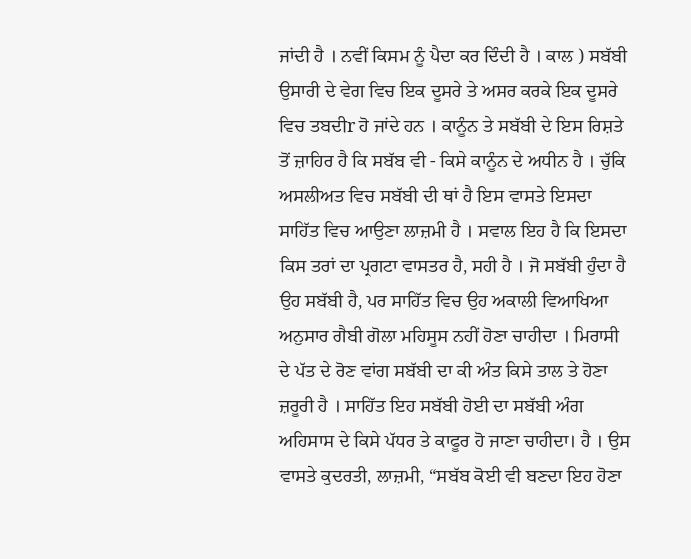ਜਾਂਦੀ ਹੈ । ਨਵੀਂ ਕਿਸਮ ਨੂੰ ਪੈਦਾ ਕਰ ਦਿੰਦੀ ਹੈ । ਕਾਲ ) ਸਬੱਬੀ ਉਸਾਰੀ ਦੇ ਵੇਗ ਵਿਚ ਇਕ ਦੂਸਰੇ ਤੇ ਅਸਰ ਕਰਕੇ ਇਕ ਦੂਸਰੇ ਵਿਚ ਤਬਦੀr ਹੋ ਜਾਂਦੇ ਹਨ । ਕਾਨੂੰਨ ਤੇ ਸਬੱਬੀ ਦੇ ਇਸ ਰਿਸ਼ਤੇ ਤੋਂ ਜ਼ਾਹਿਰ ਹੈ ਕਿ ਸਬੱਬ ਵੀ - ਕਿਸੇ ਕਾਨੂੰਨ ਦੇ ਅਧੀਨ ਹੈ । ਚੁੱਕਿ ਅਸਲੀਅਤ ਵਿਚ ਸਬੱਬੀ ਦੀ ਥਾਂ ਹੈ ਇਸ ਵਾਸਤੇ ਇਸਦਾ ਸਾਹਿੱਤ ਵਿਚ ਆਉਣਾ ਲਾਜ਼ਮੀ ਹੈ । ਸਵਾਲ ਇਹ ਹੈ ਕਿ ਇਸਦਾ ਕਿਸ ਤਰਾਂ ਦਾ ਪ੍ਰਗਟਾ ਵਾਸਤਰ ਹੈ, ਸਹੀ ਹੈ । ਜੋ ਸਬੱਬੀ ਹੁੰਦਾ ਹੈ ਉਹ ਸਬੱਬੀ ਹੈ, ਪਰ ਸਾਹਿੱਤ ਵਿਚ ਉਹ ਅਕਾਲੀ ਵਿਆਖਿਆ ਅਨੁਸਾਰ ਗੈਬੀ ਗੋਲਾ ਮਹਿਸੂਸ ਨਹੀਂ ਹੋਣਾ ਚਾਹੀਦਾ । ਮਿਰਾਸੀ ਦੇ ਪੱਤ ਦੇ ਰੋਣ ਵਾਂਗ ਸਬੱਬੀ ਦਾ ਕੀ ਅੰਤ ਕਿਸੇ ਤਾਲ ਤੇ ਹੋਣਾ ਜ਼ਰੂਰੀ ਹੈ । ਸਾਹਿੱਤ ਇਹ ਸਬੱਬੀ ਹੋਈ ਦਾ ਸਬੱਬੀ ਅੰਗ ਅਹਿਸਾਸ ਦੇ ਕਿਸੇ ਪੱਧਰ ਤੇ ਕਾਫੂਰ ਹੋ ਜਾਣਾ ਚਾਹੀਦਾ। ਹੈ । ਉਸ ਵਾਸਤੇ ਕੁਦਰਤੀ, ਲਾਜ਼ਮੀ, “ਸਬੱਬ ਕੋਈ ਵੀ ਬਣਦਾ ਇਹ ਹੋਣਾ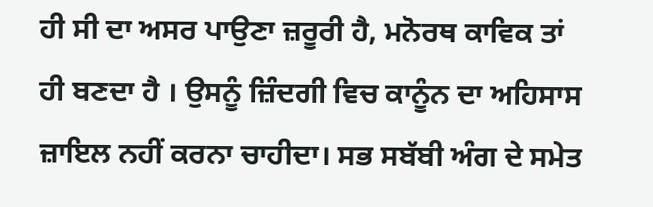ਹੀ ਸੀ ਦਾ ਅਸਰ ਪਾਉਣਾ ਜ਼ਰੂਰੀ ਹੈ, ਮਨੋਰਥ ਕਾਵਿਕ ਤਾਂ ਹੀ ਬਣਦਾ ਹੈ । ਉਸਨੂੰ ਜ਼ਿੰਦਗੀ ਵਿਚ ਕਾਨੂੰਨ ਦਾ ਅਹਿਸਾਸ ਜ਼ਾਇਲ ਨਹੀਂ ਕਰਨਾ ਚਾਹੀਦਾ। ਸਭ ਸਬੱਬੀ ਅੰਗ ਦੇ ਸਮੇਤ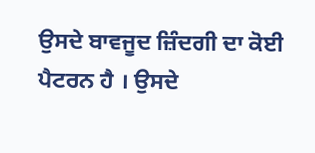ਉਸਦੇ ਬਾਵਜੂਦ ਜ਼ਿੰਦਗੀ ਦਾ ਕੋਈ ਪੈਟਰਨ ਹੈ । ਉਸਦੇ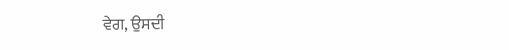ਵੇਗ, ਉਸਦੀ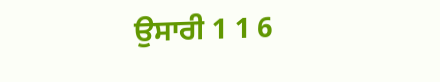ਉਸਾਰੀ 1 1 6